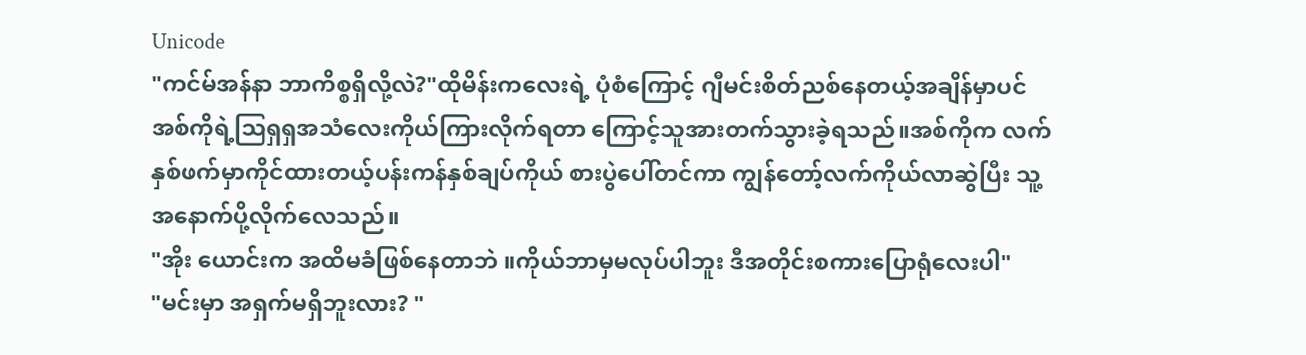Unicode
"ကင်မ်အန်နာ ဘာကိစ္စရှိလို့လဲ?"ထိုမိန်းကလေးရဲ့ ပုံစံကြောင့် ဂျီမင်းစိတ်ညစ်နေတယ့်အချိန်မှာပင် အစ်ကိုရဲ့ဩရှရှအသံလေးကိုယ်ကြားလိုက်ရတာ ကြောင့်သူအားတက်သွားခဲ့ရသည်။အစ်ကိုက လက်နှစ်ဖက်မှာကိုင်ထားတယ့်ပန်းကန်နှစ်ချပ်ကိုယ် စားပွဲပေါ်တင်ကာ ကျွန်တော့်လက်ကိုယ်လာဆွဲပြီး သူ့အနောက်ပို့လိုက်လေသည်။
"အိုး ယောင်းက အထိမခံဖြစ်နေတာဘဲ ။ကိုယ်ဘာမှမလုပ်ပါဘူး ဒီအတိုင်းစကားပြောရုံလေးပါ"
"မင်းမှာ အရှက်မရှိဘူးလား? "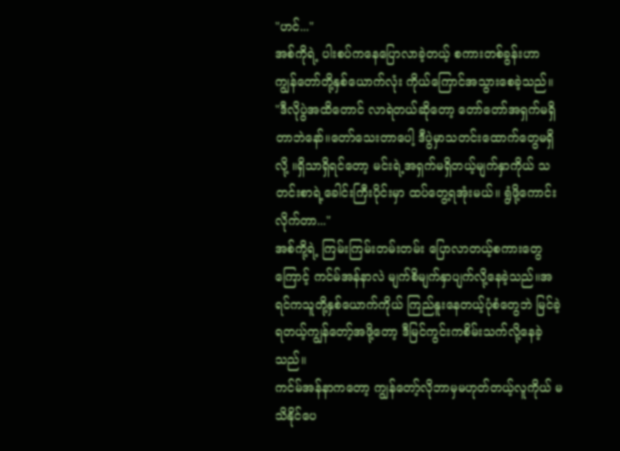"ဟင်..."
အစ်ကိုရဲ့ ပါးစပ်ကနေပြောလာခဲ့တယ့် စကားတစ်ခွန်းဟာ ကျွန်တော်တို့နှစ်ယောက်လုံး ကိုယ်ကြောင်အသွားစေခဲ့သည်။
"ဒီလိုပွဲအထိတောင် လာရဲတယ်ဆိုတော့ တော်တော်အရှက်မရှိတာဘဲနော်။တော်သေးတာပေါ့ ဒီပွဲမှာသတင်းထောက်တွေမရှိလို့ ။ရှိသာရှိရင်တော့ မင်းရဲ့အရှက်မရှိတယ့်မျက်နှာကိုယ် သတင်းစာရဲ့ခေါင်းကြီးပိုင်းမှာ ထပ်တွေ့ရအုံးမယ်။ ရွံဖို့ကောင်းလိုက်တာ..."
အစ်ကို့ရဲ့ ကြမ်းကြမ်းတမ်းတမ်း ပြောလာတယ့်စကားတွေကြောင့် ကင်မ်အန်နာလဲ မျက်စိမျက်နှာပျက်လို့နေခဲ့သည်။အရင်ကသူတို့နှစ်ယောက်ကိုယ် ကြည်နူးနေတယ့်ပုံစံတွေဘဲ မြင်ခဲ့ရတယ့်ကျွန်တော့်အဖို့တော့ ဒီမြင်ကွင်းကစိမ်းသက်လို့နေခဲ့သည်။
ကင်မ်အန်နာကတော့ ကျွန်တော့်လိုဘာမှမဟုတ်တယ့်လူကိုယ် မသိနိုင်ပေ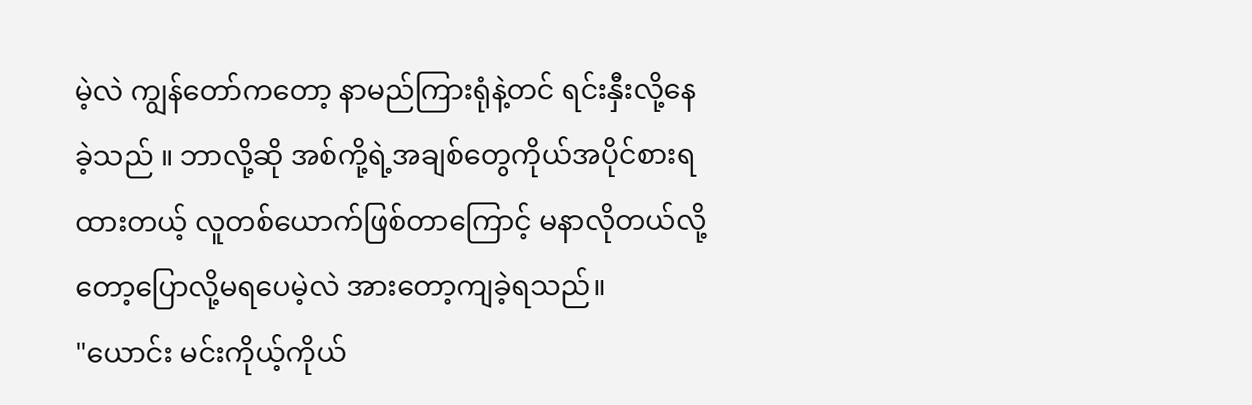မဲ့လဲ ကျွန်တော်ကတော့ နာမည်ကြားရုံနဲ့တင် ရင်းနှီးလို့နေခဲ့သည် ။ ဘာလို့ဆို အစ်ကို့ရဲ့အချစ်တွေကိုယ်အပိုင်စားရထားတယ့် လူတစ်ယောက်ဖြစ်တာကြောင့် မနာလိုတယ်လို့ တော့ပြောလို့မရပေမဲ့လဲ အားတော့ကျခဲ့ရသည်။
"ယောင်း မင်းကိုယ့်ကိုယ်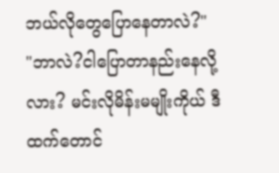ဘယ်လိုတွေပြောနေတာလဲ?"
"ဘာလဲ?ငါပြောတာနည်းနေလို့လား? မင်းလိုမိန်းမမျိုးကိုယ် ဒီထက်တောင်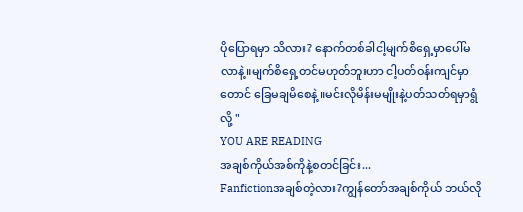ပိုပြောရမှာ သိလား? နောက်တစ်ခါငါ့မျက်စိရှေ့မှာပေါ်မလာနဲ့။မျက်စိရှေ့တင်မဟုတ်ဘူးဟာ ငါ့ပတ်ဝန်းကျင်မှာတောင် ခြေမချမိစေနဲ့ ။မင်းလိုမိန်းမမျိုးနဲ့ပတ်သတ်ရမှာရွံလို့ "
YOU ARE READING
အချစ်ကိုယ်အစ်ကိုနဲ့စတင်ခြင်း...
Fanfictionအချစ်တဲ့လား?ကျွန်တော်အချစ်ကိုယ် ဘယ်လို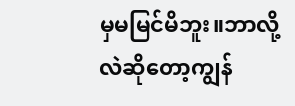မှမမြင်မိဘူး။ဘာလို့လဲဆိုတော့ကျွန်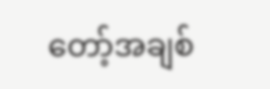တော့်အချစ်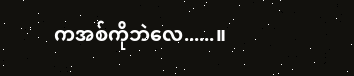ကအစ်ကိုဘဲလေ......။